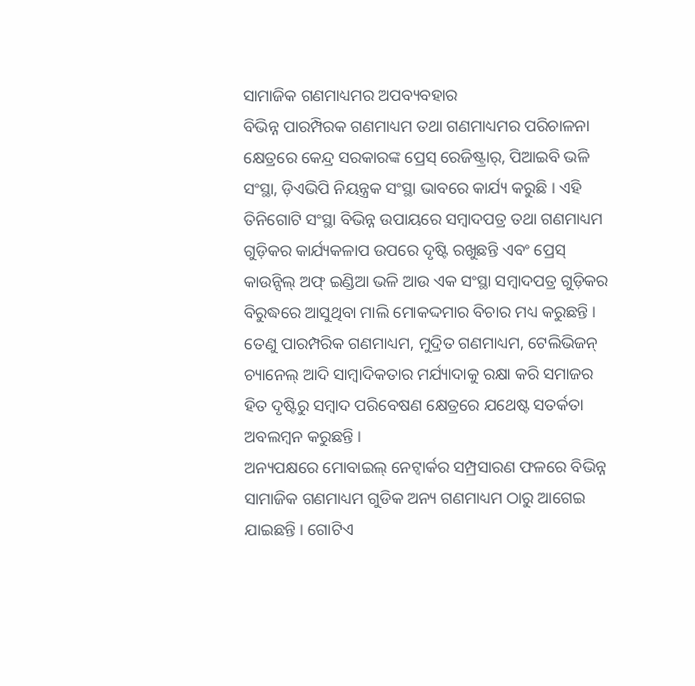ସାମାଜିକ ଗଣମାଧ୍ୟମର ଅପବ୍ୟବହାର
ବିଭିନ୍ନ ପାରମ୍ପିରକ ଗଣମାଧ୍ୟମ ତଥା ଗଣମାଧ୍ୟମର ପରିଚାଳନା କ୍ଷେତ୍ରରେ କେନ୍ଦ୍ର ସରକାରଙ୍କ ପ୍ରେସ୍ ରେଜିଷ୍ଟ୍ରାର୍, ପିଆଇବି ଭଳି ସଂସ୍ଥା, ଡ଼ିଏଭିପି ନିୟନ୍ତ୍ରକ ସଂସ୍ଥା ଭାବରେ କାର୍ଯ୍ୟ କରୁଛି । ଏହି ତିନିଗୋଟି ସଂସ୍ଥା ବିଭିନ୍ନ ଉପାୟରେ ସମ୍ବାଦପତ୍ର ତଥା ଗଣମାଧ୍ୟମ ଗୁଡ଼ିକର କାର୍ଯ୍ୟକଳାପ ଉପରେ ଦୃଷ୍ଟି ରଖୁଛନ୍ତି ଏବଂ ପ୍ରେସ୍ କାଉନ୍ସିଲ୍ ଅଫ୍ ଇଣ୍ଡିଆ ଭଳି ଆଉ ଏକ ସଂସ୍ଥା ସମ୍ବାଦପତ୍ର ଗୁଡ଼ିକର ବିରୁଦ୍ଧରେ ଆସୁଥିବା ମାଲି ମୋକଦ୍ଦମାର ବିଚାର ମଧ୍ୟ କରୁଛନ୍ତି । ତେଣୁ ପାରମ୍ପରିକ ଗଣମାଧ୍ୟମ, ମୁଦ୍ରିତ ଗଣମାଧ୍ୟମ, ଟେଲିଭିଜନ୍ ଚ୍ୟାନେଲ୍ ଆଦି ସାମ୍ବାଦିକତାର ମର୍ଯ୍ୟାଦାକୁ ରକ୍ଷା କରି ସମାଜର ହିତ ଦୃଷ୍ଟିରୁ ସମ୍ବାଦ ପରିବେଷଣ କ୍ଷେତ୍ରରେ ଯଥେଷ୍ଟ ସତର୍କତା ଅବଲମ୍ବନ କରୁଛନ୍ତି ।
ଅନ୍ୟପକ୍ଷରେ ମୋବାଇଲ୍ ନେଟ୍ୱାର୍କର ସମ୍ପ୍ରସାରଣ ଫଳରେ ବିଭିନ୍ନ ସାମାଜିକ ଗଣମାଧ୍ୟମ ଗୁଡିକ ଅନ୍ୟ ଗଣମାଧ୍ୟମ ଠାରୁ ଆଗେଇ ଯାଇଛନ୍ତି । ଗୋଟିଏ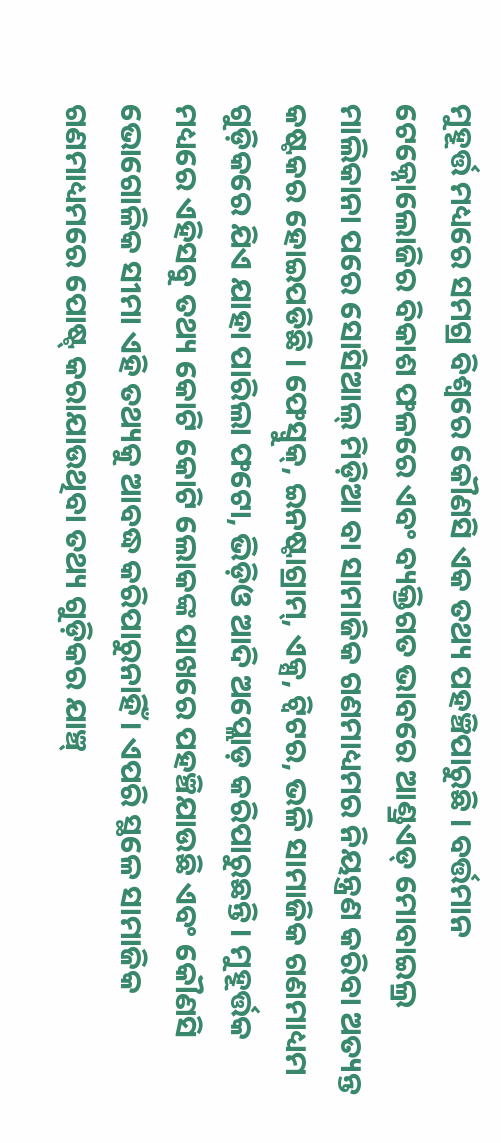ମୁହୂର୍ତ୍ତ ମଧ୍ୟରେ ସମଗ୍ର ବିଶ୍ୱରେ କୌଣସି ଏକ ତଥ୍ୟ ପହଞ୍ଚିପାରୁଛି । ବର୍ତ୍ତମାନ ଟେକ୍ନୋଲୋଜିର ବିକାଶ ଫଳରେ ଏବଂ ବ୍ୟକ୍ତିଗତ ଭାବରେ ଆଣ୍ଡ୍ରଏଡ୍ ମୋବାଇଲ୍ର ମାଲିକାନା ପରେ ସୋସିଆଲ୍ ମିଡ଼ିଆ ବା ସାମାଜିକ ଗଣମାଧ୍ୟମର ନିୟନ୍ତ୍ରଣ କରିବା ଅତ୍ୟନ୍ତ କଷ୍ଟକର ହୋଇପଡିଛି । ଫେସ୍ବୁକ୍, ଇନଷ୍ଟାଗ୍ରାମ୍, ଏକ୍ସ, ଟ୍ୱିଟର, ଭଳି ସାମାଜିକ ଗଣମାଧ୍ୟମ ଗୁଡ଼ିକରେ ଯିଏ ଯାହା ପାରିଲା ଫଟୋ, ଭିଡ଼ିଓ ଆଦି ଅପ୍ଲୋଡ଼ କରିପାରୁଛନ୍ତି । ମୁହୂର୍ତ୍ତକ ମଧ୍ୟରେ ଏହିସବୁ ତଥ୍ୟ କୋଟି କୋଟି ଲୋକଙ୍କ ପାଖରେ ପହଞ୍ଚିଯାଉଛି ଏବଂ କୌଣସି ଭୋଗୋଳିକ ସୀମା ଏହି ତଥ୍ୟକୁ ଆବଦ୍ଧ କରିପାରୁନାହିଁ । ଏପରି ସ୍ଥଳେ ସାମାଜିକ ଗଣମାଧ୍ୟମରେ ପୋଷ୍ଟ୍ କରାଯାଉଥିବା ତଥ୍ୟ ଗୁଡ଼ିକର ଯାଞ୍ଚ୍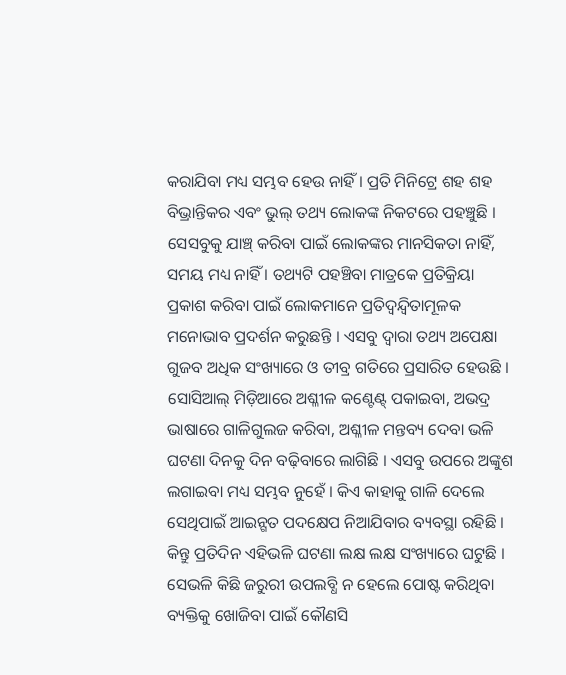କରାଯିବା ମଧ୍ୟ ସମ୍ଭବ ହେଉ ନାହିଁ । ପ୍ରତି ମିନିଟ୍ରେ ଶହ ଶହ ବିଭ୍ରାନ୍ତିକର ଏବଂ ଭୁଲ୍ ତଥ୍ୟ ଲୋକଙ୍କ ନିକଟରେ ପହଞ୍ଚୁଛି । ସେସବୁକୁ ଯାଞ୍ଚ୍ କରିବା ପାଇଁ ଲୋକଙ୍କର ମାନସିକତା ନାହିଁ, ସମୟ ମଧ୍ୟ ନାହିଁ । ତଥ୍ୟଟି ପହଞ୍ଚିବା ମାତ୍ରକେ ପ୍ରତିକ୍ରିୟା ପ୍ରକାଶ କରିବା ପାଇଁ ଲୋକମାନେ ପ୍ରତିଦ୍ୱନ୍ଦ୍ୱିତାମୂଳକ ମନୋଭାବ ପ୍ରଦର୍ଶନ କରୁଛନ୍ତି । ଏସବୁ ଦ୍ୱାରା ତଥ୍ୟ ଅପେକ୍ଷା ଗୁଜବ ଅଧିକ ସଂଖ୍ୟାରେ ଓ ତୀବ୍ର ଗତିରେ ପ୍ରସାରିତ ହେଉଛି । ସୋସିଆଲ୍ ମିଡ଼ିଆରେ ଅଶ୍ଳୀଳ କଣ୍ଟେଣ୍ଟ୍ ପକାଇବା, ଅଭଦ୍ର ଭାଷାରେ ଗାଳିଗୁଲଜ କରିବା, ଅଶ୍ଳୀଳ ମନ୍ତବ୍ୟ ଦେବା ଭଳି ଘଟଣା ଦିନକୁ ଦିନ ବଢ଼ିବାରେ ଲାଗିଛି । ଏସବୁ ଉପରେ ଅଙ୍କୁଶ ଲଗାଇବା ମଧ୍ୟ ସମ୍ଭବ ନୁହେଁ । କିଏ କାହାକୁ ଗାଳି ଦେଲେ ସେଥିପାଇଁ ଆଇନ୍ଗତ ପଦକ୍ଷେପ ନିଆଯିବାର ବ୍ୟବସ୍ଥା ରହିଛି । କିନ୍ତୁ ପ୍ରତିଦିନ ଏହିଭଳି ଘଟଣା ଲକ୍ଷ ଲକ୍ଷ ସଂଖ୍ୟାରେ ଘଟୁଛି । ସେଭଳି କିଛି ଜରୁରୀ ଉପଲବ୍ଧି ନ ହେଲେ ପୋଷ୍ଟ କରିଥିବା ବ୍ୟକ୍ତିକୁ ଖୋଜିବା ପାଇଁ କୌଣସି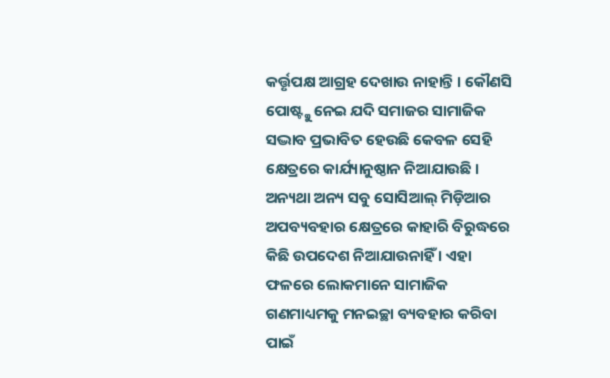କର୍ତ୍ତୃପକ୍ଷ ଆଗ୍ରହ ଦେଖାଉ ନାହାନ୍ତି । କୌଣସି ପୋଷ୍ଟ୍କୁ ନେଇ ଯଦି ସମାଜର ସାମାଜିକ ସଦ୍ଭାବ ପ୍ରଭାବିତ ହେଉଛି କେବଳ ସେହି କ୍ଷେତ୍ରରେ କାର୍ଯ୍ୟାନୁଷ୍ଠାନ ନିଆଯାଉଛି । ଅନ୍ୟଥା ଅନ୍ୟ ସବୁ ସୋସିଆଲ୍ ମିଡ଼ିଆର ଅପବ୍ୟବହାର କ୍ଷେତ୍ରରେ କାହାରି ବିରୁଦ୍ଧରେ କିଛି ଉପଦେଶ ନିଆଯାଉନାହିଁ । ଏହା ଫଳରେ ଲୋକମାନେ ସାମାଜିକ ଗଣମାଧ୍ୟମକୁ ମନଇଚ୍ଛା ବ୍ୟବହାର କରିବା ପାଇଁ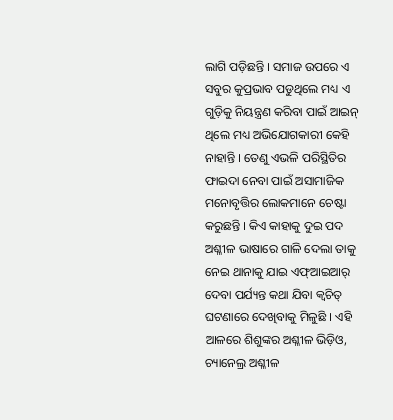ଲାଗି ପଡ଼ିଛନ୍ତି । ସମାଜ ଉପରେ ଏ ସବୁର କୁପ୍ରଭାବ ପଡୁଥିଲେ ମଧ୍ୟ ଏ ଗୁଡ଼ିକୁ ନିୟନ୍ତ୍ରଣ କରିବା ପାଇଁ ଆଇନ୍ ଥିଲେ ମଧ୍ୟ ଅଭିଯୋଗକାରୀ କେହି ନାହାନ୍ତି । ତେଣୁ ଏଭଳି ପରିସ୍ଥିତିର ଫାଇଦା ନେବା ପାଇଁ ଅସାମାଜିକ ମନୋବୃତ୍ତିର ଲୋକମାନେ ଚେଷ୍ଟା କରୁଛନ୍ତି । କିଏ କାହାକୁ ଦୁଇ ପଦ ଅଶ୍ଳୀଳ ଭାଷାରେ ଗାଳି ଦେଲା ତାକୁ ନେଇ ଥାନାକୁ ଯାଇ ଏଫ୍ଆଇଆର୍ ଦେବା ପର୍ଯ୍ୟନ୍ତ କଥା ଯିବା କ୍ୱଚିତ୍ ଘଟଣାରେ ଦେଖିବାକୁ ମିଳୁଛି । ଏହି ଆଳରେ ଶିଶୁଙ୍କର ଅଶ୍ଳୀଳ ଭିଡ଼ିଓ, ଚ୍ୟାନେଲ୍ର ଅଶ୍ଳୀଳ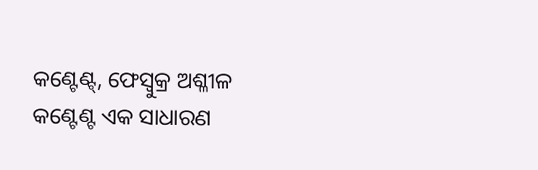କଣ୍ଟେଣ୍ଟ୍, ଫେସ୍ବୁକ୍ର ଅଶ୍ଳୀଳ କଣ୍ଟେଣ୍ଟ ଏକ ସାଧାରଣ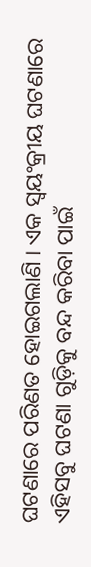ଘଟଣାରେ ପରିଣତ ହୋଇଗଲାଣି । ଏକ ସ୍ୱୟଂକ୍ରୀୟ ଘଟଣାରେ ଏହିସବୁ ଘଟଣା ଗୁଡ଼ିକୁ ବନ୍ଦ କରିବା ପାଇଁ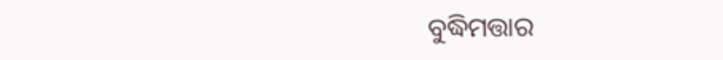ବୁଦ୍ଧିମତ୍ତାର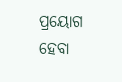ପ୍ରୟୋଗ ହେବା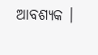ଆବଶ୍ୟକ ।